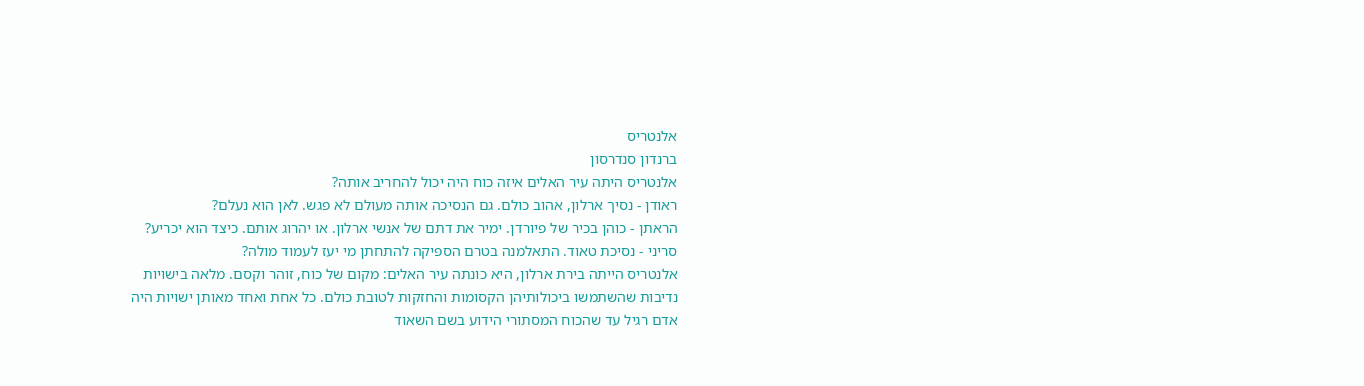אלנטריס
ברנדון סנדרסון
אלנטריס היתה עיר האלים איזה כוח היה יכול להחריב אותה?
ראודן - נסיך ארלון, אהוב כולם. גם הנסיכה אותה מעולם לא פגש. לאן הוא נעלם?
הראתן - כוהן בכיר של פיורדן. ימיר את דתם של אנשי ארלון. או יהרוג אותם. כיצד הוא יכריע?
סריני - נסיכת טאוד. התאלמנה בטרם הספיקה להתחתן מי יעז לעמוד מולה?
אלנטריס הייתה בירת ארלון, היא כונתה עיר האלים: מקום של כוח, זוהר וקסם. מלאה בישויות נדיבות שהשתמשו ביכולותיהן הקסומות והחזקות לטובת כולם. כל אחת ואחד מאותן ישויות היה אדם רגיל עד שהכוח המסתורי הידוע בשם השאוד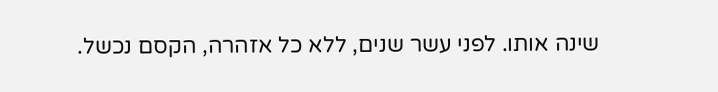שינה אותו. לפני עשר שנים, ללא כל אזהרה, הקסם נכשל.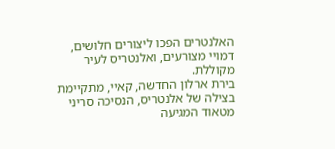האלנטרים הפכו ליצורים חלושים, דמויי מצורעים, ואלנטריס לעיר מקוללת.
בירת ארלון החדשה, קאיי, מתקיימת בצילה של אלנטריס, הנסיכה סריני מטאוד המגיעה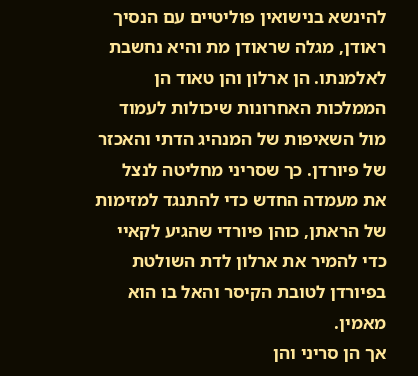להינשא בנישואין פוליטיים עם הנסיך ראודן, מגלה שראודן מת והיא נחשבת לאלמנתו. הן ארלון והן טאוד הן הממלכות האחרונות שיכולות לעמוד מול השאיפות של המנהיג הדתי והאכזר של פיורדן. כך שסריני מחליטה לנצל את מעמדה החדש כדי להתנגד למזימות של הראתן, כוהן פיורדי שהגיע לקאיי כדי להמיר את ארלון לדת השולטת בפיורדן לטובת הקיסר והאל בו הוא מאמין.
אך הן סריני והן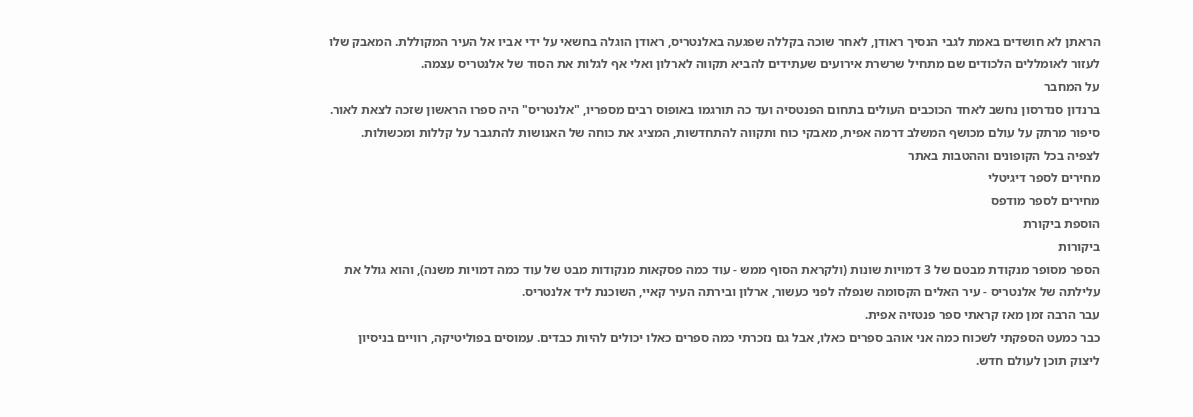הראתן לא חושדים באמת לגבי הנסיך ראודן, לאחר שוכה בקללה שפגעה באלנטריס, ראודן הוגלה בחשאי על ידי אביו אל העיר המקוללת. המאבק שלו לעזור לאומללים הלכודים שם מתחיל שרשרת אירועים שעתידים להביא תקווה לארלון ואלי אף לגלות את הסוד של אלנטריס עצמה.
על המחבר
ברנדון סנדרסון נחשב לאחד הכוכבים העולים בתחום הפנטסיה ועד כה תורגמו באופוס רבים מספריו, "אלנטריס" היה ספרו הראשון שזכה לצאת לאור.
סיפור מרתק על עולם מכושף המשלב דרמה אפית, מאבקי כוח ותקווה להתחדשות, המציג את כוחה של האנושות להתגבר על קללות ומכשולות.
לצפיה בכל הקופונים וההטבות באתר
מחירים לספר דיגיטלי
מחירים לספר מודפס
הוספת ביקורת
ביקורות
הספר מסופר מנקודת מבטם של 3 דמויות שונות (ולקראת הסוף ממש - עוד כמה פסקאות מנקודות מבט של עוד כמה דמויות משנה), והוא גולל את עלילתה של אלנטריס - עיר האלים הקסומה שנפלה לפני כעשור, ארלון ובירתה העיר קאיי, השוכנת ליד אלנטריס.
עבר הרבה זמן מאז קראתי ספר פנטזיה אפית.
כבר כמעט הספקתי לשכוח כמה אני אוהב ספרים כאלו, אבל גם נזכרתי כמה ספרים כאלו יכולים להיות כבדים. עמוסים בפוליטיקה, רוויים בניסיון ליצוק תוכן לעולם חדש.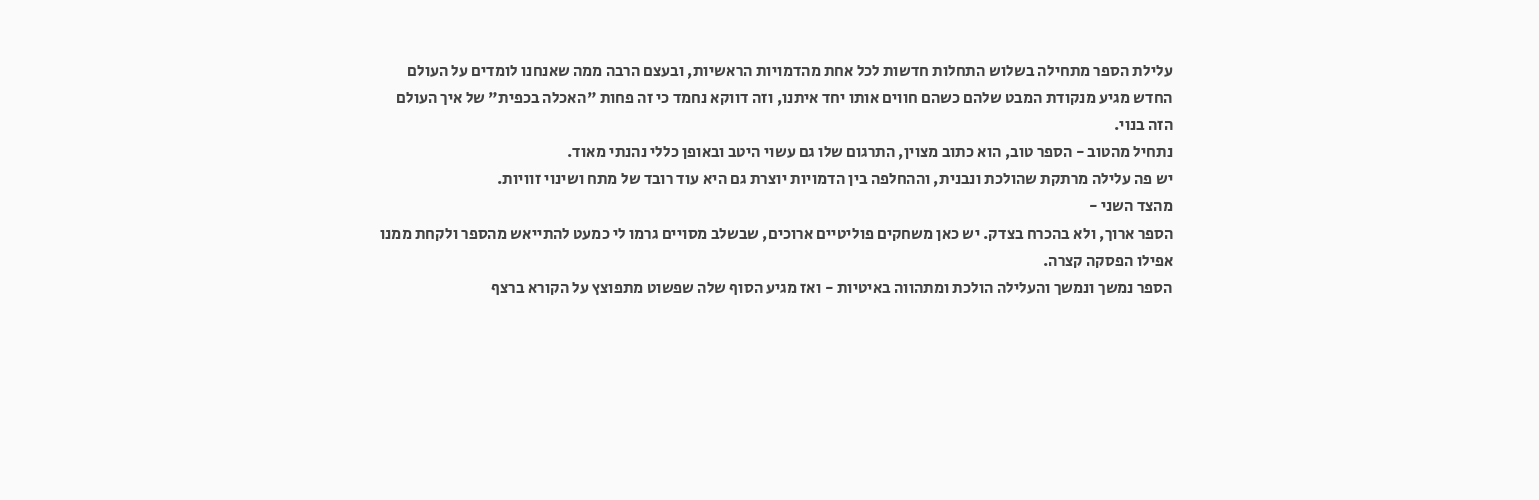עלילת הספר מתחילה בשלוש התחלות חדשות לכל אחת מהדמויות הראשיות, ובעצם הרבה ממה שאנחנו לומדים על העולם החדש מגיע מנקודת המבט שלהם כשהם חווים אותו יחד איתנו, וזה דווקא נחמד כי זה פחות "האכלה בכפית" של איך העולם הזה בנוי.
נתחיל מהטוב - הספר טוב, הוא כתוב מצוין, התרגום שלו גם עשוי היטב ובאופן כללי נהנתי מאוד.
יש פה עלילה מרתקת שהולכת ונבנית, וההחלפה בין הדמויות יוצרת גם היא עוד רובד של מתח ושינוי זוויות.
מהצד השני -
הספר ארוך, ולא בהכרח בצדק. יש כאן משחקים פוליטיים ארוכים, שבשלב מסויים גרמו לי כמעט להתייאש מהספר ולקחת ממנו אפילו הפסקה קצרה.
הספר נמשך ונמשך והעלילה הולכת ומתהווה באיטיות - ואז מגיע הסוף שלה שפשוט מתפוצץ על הקורא ברצף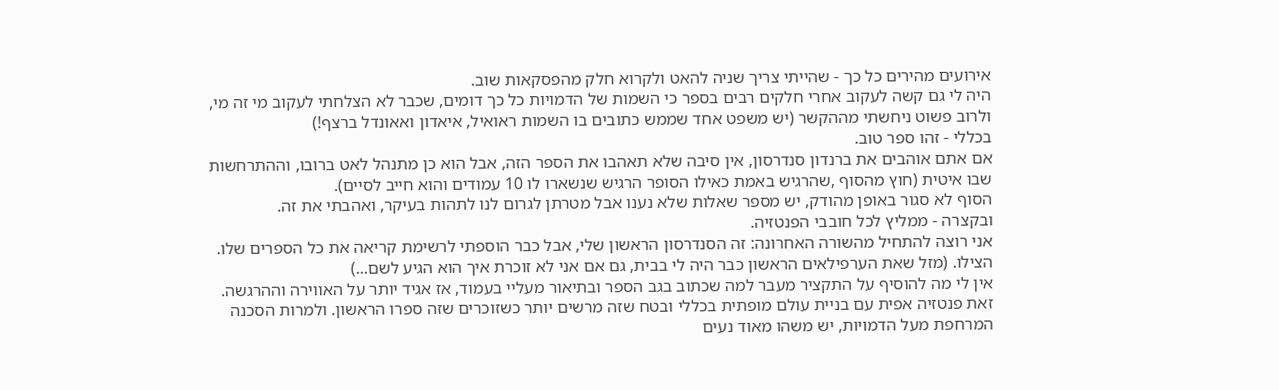אירועים מהירים כל כך - שהייתי צריך שניה להאט ולקרוא חלק מהפסקאות שוב.
היה לי גם קשה לעקוב אחרי חלקים רבים בספר כי השמות של הדמויות כל כך דומים, שכבר לא הצלחתי לעקוב מי זה מי, ולרוב פשוט ניחשתי מההקשר (יש משפט אחד שממש כתובים בו השמות ראואיל, איאדון ואאונדל ברצף!)
בכללי - זהו ספר טוב.
אם אתם אוהבים את ברנדון סנדרסון, אין סיבה שלא תאהבו את הספר הזה, אבל הוא כן מתנהל לאט ברובו, וההתרחשות שבו איטית (חוץ מהסוף ,שהרגיש באמת כאילו הסופר הרגיש שנשארו לו 10 עמודים והוא חייב לסיים).
הסוף לא סגור באופן מהודק, יש מספר שאלות שלא נענו אבל מטרתן לגרום לנו לתהות בעיקר, ואהבתי את זה.
ובקצרה - ממליץ לכל חובבי הפנטזיה.
אני רוצה להתחיל מהשורה האחרונה: זה הסנדרסון הראשון שלי, אבל כבר הוספתי לרשימת קריאה את כל הספרים שלו. הצילו. (מזל שאת הערפילאים הראשון כבר היה לי בבית, גם אם אני לא זוכרת איך הוא הגיע לשם...)
אין לי מה להוסיף על התקציר מעבר למה שכתוב בגב הספר ובתיאור מעליי בעמוד, אז אגיד יותר על האווירה וההרגשה. זאת פנטזיה אפית עם בניית עולם מופתית בכללי ובטח שזה מרשים יותר כשזוכרים שזה ספרו הראשון. ולמרות הסכנה המרחפת מעל הדמויות, יש משהו מאוד נעים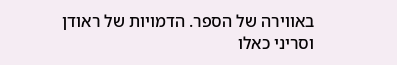באווירה של הספר. הדמויות של ראודן וסריני כאלו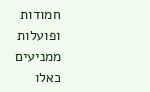חמודות ופועלות ממניעים כאלו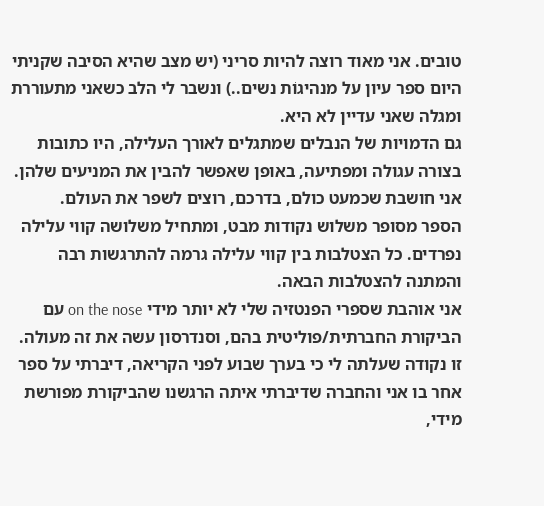טובים. אני מאוד רוצה להיות סריני (יש מצב שהיא הסיבה שקניתי היום ספר עיון על מנהיגוֹת נשים..) ונשבר לי הלב כשאני מתעוררת ומגלה שאני עדיין לא היא.
גם הדמויות של הנבלים שמתגלים לאורך העלילה, היו כתובות בצורה עגולה ומפתיעה, באופן שאפשר להבין את המניעים שלהן. אני חושבת שכמעט כולם, בדרכם, רוצים לשפר את העולם.
הספר מסופר משלוש נקודות מבט, ומתחיל משלושה קווי עלילה נפרדים. כל הצטלבות בין קווי עלילה גרמה להתרגשות רבה והמתנה להצטלבות הבאה.
אני אוהבת שספרי הפנטזיה שלי לא יותר מידי on the nose עם הביקורת החברתית/פוליטית בהם, וסנדרסון עשה את זה מעולה. זו נקודה שעלתה לי כי בערך שבוע לפני הקריאה, דיברתי על ספר אחר בו אני והחברה שדיברתי איתה הרגשנו שהביקורת מפורשת מידי,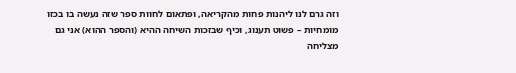וזה גרם לנו ליהנות פחות מהקריאה, ופתאום לחוות ספר שזה נעשה בו בכזו מומחיות – פשוט תענוג, וכיף שבזכות השיחה ההיא (והספר ההוא) אני גם מצליחה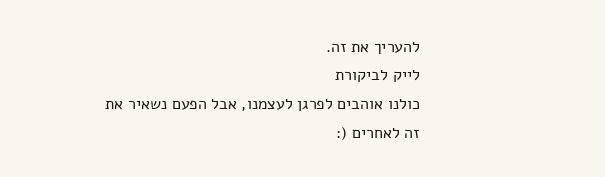להעריך את זה.
לייק לביקורת
כולנו אוהבים לפרגן לעצמנו, אבל הפעם נשאיר את זה לאחרים (: